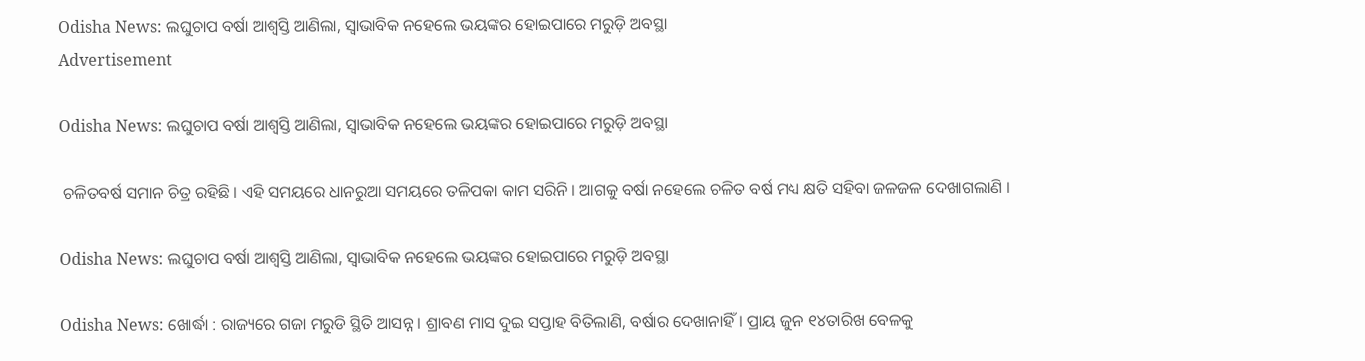Odisha News: ଲଘୁଚାପ ବର୍ଷା ଆଶ୍ୱସ୍ତି ଆଣିଲା, ସ୍ୱାଭାବିକ ନହେଲେ ଭୟଙ୍କର ହୋଇପାରେ ମରୁଡ଼ି ଅବସ୍ଥା
Advertisement

Odisha News: ଲଘୁଚାପ ବର୍ଷା ଆଶ୍ୱସ୍ତି ଆଣିଲା, ସ୍ୱାଭାବିକ ନହେଲେ ଭୟଙ୍କର ହୋଇପାରେ ମରୁଡ଼ି ଅବସ୍ଥା

 ଚଳିତବର୍ଷ ସମାନ ଚିତ୍ର ରହିଛି । ଏହି ସମୟରେ ଧାନରୁଆ ସମୟରେ ତଳିପକା କାମ ସରିନି । ଆଗକୁ ବର୍ଷା ନହେଲେ ଚଳିତ ବର୍ଷ ମଧ୍ୟ କ୍ଷତି ସହିବା ଜଳଜଳ ଦେଖାଗଲାଣି ।

Odisha News: ଲଘୁଚାପ ବର୍ଷା ଆଶ୍ୱସ୍ତି ଆଣିଲା, ସ୍ୱାଭାବିକ ନହେଲେ ଭୟଙ୍କର ହୋଇପାରେ ମରୁଡ଼ି ଅବସ୍ଥା

Odisha News: ଖୋର୍ଦ୍ଧା : ରାଜ୍ୟରେ ଗଜା ମରୁଡି ସ୍ଥିତି ଆସନ୍ନ । ଶ୍ରାବଣ ମାସ ଦୁଇ ସପ୍ତାହ ବିତିଲାଣି, ବର୍ଷାର ଦେଖାନାହିଁ। ପ୍ରାୟ ଜୁନ ୧୪ତାରିଖ ବେଳକୁ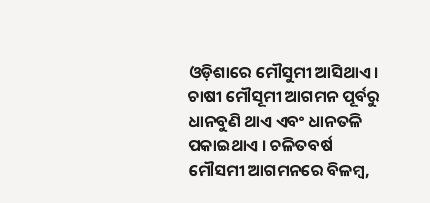ଓଡ଼ିଶାରେ ମୌସୁମୀ ଆସିଥାଏ। ଚାଷୀ ମୌସୂମୀ ଆଗମନ ପୂର୍ବରୁ ଧାନବୁଣି ଥାଏ ଏବଂ ଧାନତଳି ପକାଇଥାଏ । ଚଳିତବର୍ଷ ମୌସମୀ ଆଗମନରେ ବିଳମ୍ବ,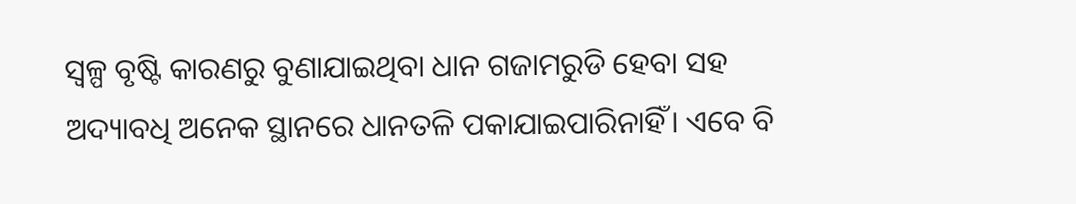ସ୍ୱଳ୍ପ ବୃଷ୍ଟି କାରଣରୁ ବୁଣାଯାଇଥିବା ଧାନ ଗଜାମରୁଡି ହେବା ସହ ଅଦ୍ୟାବଧି ଅନେକ ସ୍ଥାନରେ ଧାନତଳି ପକାଯାଇପାରିନାହିଁ। ଏବେ ବି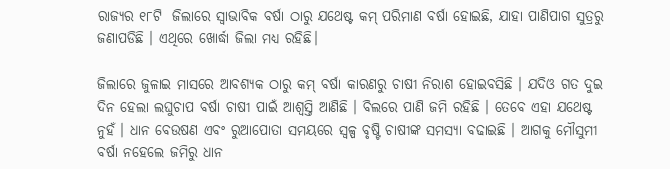ରାଜ୍ୟର ୧୮ଟି  ଜିଲାରେ ସ୍ୱାଭାବିକ ବର୍ଷା ଠାରୁ ଯଥେଷ୍ଟ କମ୍ ପରିମାଣ ବର୍ଷା ହୋଇଛି, ଯାହା ପାଣିପାଗ ସୁତ୍ରରୁ ଜଣାପଡିଛି । ଏଥିରେ ଖୋର୍ଦ୍ଧା ଜିଲା ମଧ୍ୟ ରହିଛି।

ଜିଲାରେ ଜୁଳାଇ ମାସରେ ଆବଶ୍ୟକ ଠାରୁ କମ୍ ବର୍ଷା କାରଣରୁ ଚାଷୀ ନିରାଶ ହୋଇବସିଛି । ଯଦିଓ ଗତ ଦୁଇ ଦିନ ହେଲା ଲଘୁଚାପ ବର୍ଷା ଚାଷୀ ପାଇଁ ଆଶ୍ୱସ୍ତି ଆଣିଛି । ବିଲରେ ପାଣି ଜମି ରହିଛି । ତେବେ ଏହା ଯଥେଷ୍ଟ ନୁହଁ । ଧାନ ବେଉଷଣ ଏବଂ ରୁଆପୋତା ସମୟରେ ସ୍ୱଳ୍ପ ବୃଷ୍ଟି ଚାଷୀଙ୍କ ସମସ୍ୟା ବଢାଇଛି । ଆଗକୁ ମୌସୁମୀ ବର୍ଷା ନହେଲେ ଜମିରୁ ଧାନ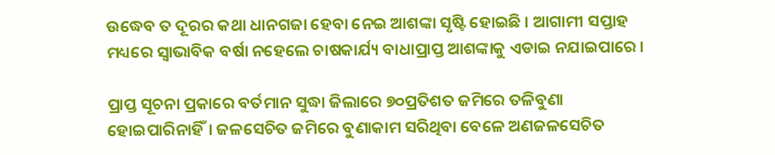ଉଦ୍ଧେବ ତ ଦୂରର କଥା ଧାନଗଜା ହେବା ନେଇ ଆଶଙ୍କା ସୃଷ୍ଟି ହୋଇଛି । ଆଗାମୀ ସପ୍ତାହ ମଧ୍ୟରେ ସ୍ୱାଭାବିକ ବର୍ଷା ନହେଲେ ଚାଷକାର୍ଯ୍ୟ ବାଧାପ୍ରାପ୍ତ ଆଶଙ୍କାକୁ ଏଡାଇ ନଯାଇପାରେ ।

ପ୍ରାପ୍ତ ସୂଚନା ପ୍ରକାରେ ବର୍ତମାନ ସୁଦ୍ଧା ଜିଲାରେ ୭୦ପ୍ରତିଶତ ଜମିରେ ତଳିବୁଣା ହୋଇପାରିନାହିଁ। ଜଳସେଚିତ ଜମିରେ ବୁଣାକାମ ସରିଥିବା ବେଳେ ଅଣଜଳସେଚିତ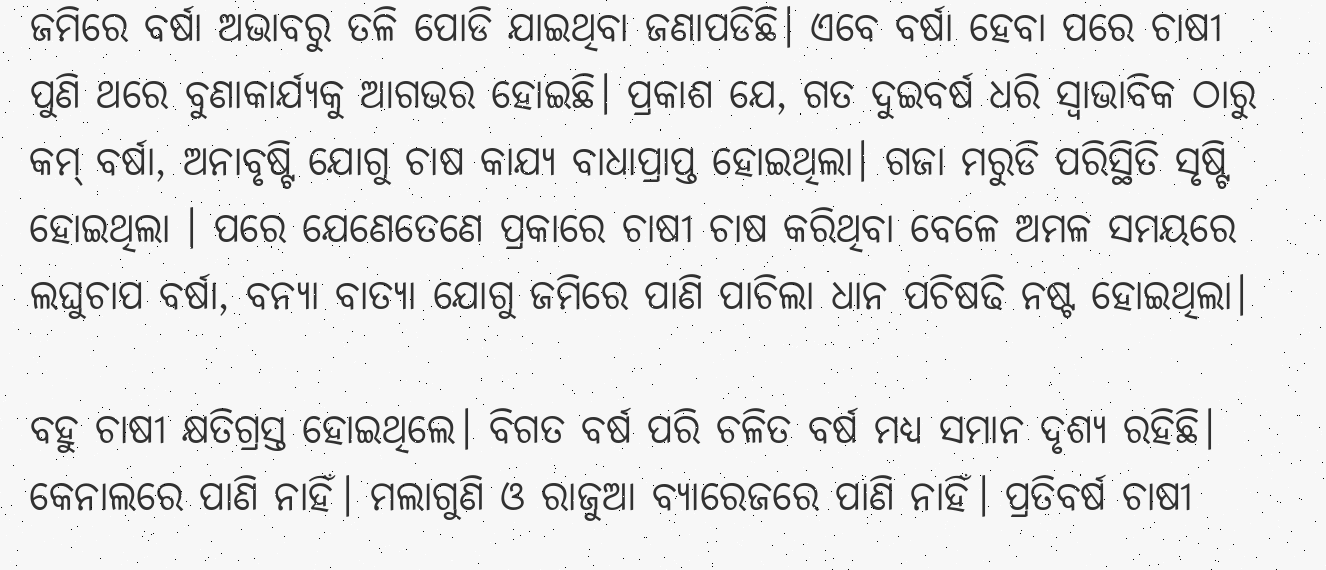ଜମିରେ ବର୍ଷା ଅଭାବରୁ ତଳି ପୋଡି ଯାଇଥିବା ଜଣାପଡିଛି। ଏବେ ବର୍ଷା ହେବା ପରେ ଚାଷୀ ପୁଣି ଥରେ ବୁଣାକାର୍ଯ୍ୟକୁ ଆଗଭର ହୋଇଛି। ପ୍ରକାଶ ଯେ, ଗତ ଦୁଇବର୍ଷ ଧରି ସ୍ୱାଭାବିକ ଠାରୁ କମ୍ ବର୍ଷା, ଅନାବୃଷ୍ଟି ଯୋଗୁ ଚାଷ କାଯ୍ୟ ବାଧାପ୍ରାପ୍ତ ହୋଇଥିଲା। ଗଜା ମରୁଡି ପରିସ୍ଥିତି ସୃଷ୍ଟି ହୋଇଥିଲା । ପରେ ଯେଣେତେଣେ ପ୍ରକାରେ ଚାଷୀ ଚାଷ କରିଥିବା ବେଳେ ଅମଳ ସମୟରେ ଲଘୁଚାପ ବର୍ଷା, ବନ୍ୟା ବାତ୍ୟା ଯୋଗୁ ଜମିରେ ପାଣି ପାଚିଲା ଧାନ ପଚିଷଢି ନଷ୍ଟ ହୋଇଥିଲା।

ବହୁ ଚାଷୀ କ୍ଷତିଗ୍ରସ୍ତ ହୋଇଥିଲେ। ବିଗତ ବର୍ଷ ପରି ଚଳିତ ବର୍ଷ ମଧ୍ୟ ସମାନ ଦୃଶ୍ୟ ରହିଛି। କେନାଲରେ ପାଣି ନାହିଁ। ମଲାଗୁଣି ଓ ରାଜୁଆ ବ୍ୟାରେଜରେ ପାଣି ନାହିଁ। ପ୍ରତିବର୍ଷ ଚାଷୀ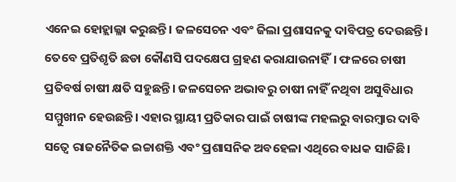ଏନେଇ ହୋହ୍ଲାଲ୍ଳା କରୁଛନ୍ତି। ଜଳସେଚନ ଏବଂ ଜିଲା ପ୍ରଶାସନକୁ ଦାବିପତ୍ର ଦେଉଛନ୍ତି। ତେବେ ପ୍ରତିଶୃତି ଛଡା କୌଣସି ପଦକ୍ଷେପ ଗ୍ରହଣ କରାଯାଉନାହିଁ। ଫଳରେ ଚାଷୀ ପ୍ରତିବର୍ଷ ଚାଷୀ କ୍ଷତି ସହୁଛନ୍ତି। ଜଳସେଚନ ଅଭାବରୁ ଚାଷୀ ନାହିଁ ନଥିବା ଅସୁବିଧାର ସମ୍ମୁଖୀନ ହେଉଛନ୍ତି। ଏହାର ସ୍ଥାୟୀ ପ୍ରତିକାର ପାଇଁ ଚାଷୀଙ୍କ ମହଲରୁ ବାରମ୍ବାର ଦାବି ସତ୍ୱେ ରାଜନୈତିକ ଇଚ୍ଚାଶକ୍ତି ଏବଂ ପ୍ରଶାସନିକ ଅବହେଳା ଏଥିରେ ବାଧକ ସାଜିଛି।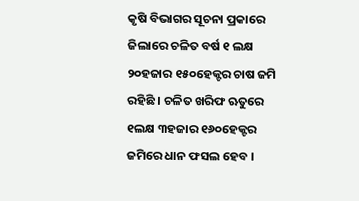କୃଷି ବିଭାଗର ସୂଚନା ପ୍ରକାରେ ଜିଲାରେ ଚଳିତ ବର୍ଷ ୧ ଲକ୍ଷ ୨୦ହଜାର ୧୫୦ହେକ୍ଟର ଚାଷ ଜମି ରହିଛି । ଚଳିତ ଖରିଫ ଋତୁରେ ୧ଲକ୍ଷ ୩ହଜାର ୧୬୦ହେକ୍ଟର ଜମିରେ ଧାନ ଫସଲ ହେବ ।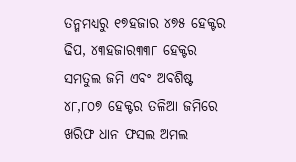ତନ୍ମମଧ୍ୟରୁ ୧୭ହଜାର ୪୭୫ ହେକ୍ଟର ଢିପ, ୪୩ହଜାର୩୩୮ ହେକ୍ଟର ସମତୁଲ ଜମି ଏବଂ ଅବଶିଷ୍ଟ ୪୮,୮୦୭ ହେକ୍ଟର ତଳିଆ ଜମିରେ ଖରିଫ ଧାନ ଫସଲ ଅମଲ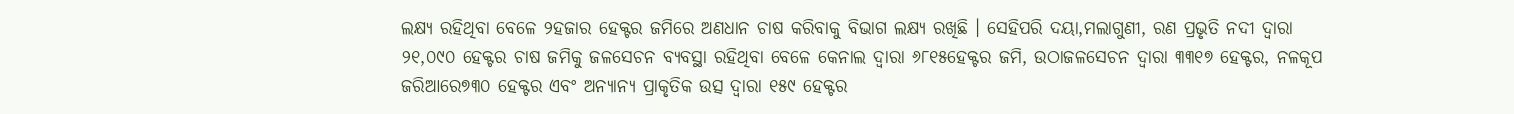ଲକ୍ଷ୍ୟ ରହିଥିବା ବେଳେ ୨ହଜାର ହେକ୍ଟର ଜମିରେ ଅଣଧାନ ଚାଷ କରିବାକୁ ବିଭାଗ ଲକ୍ଷ୍ୟ ରଖିଛି । ସେହିପରି ଦୟା,ମଲାଗୁଣୀ, ରଣ ପ୍ରଭୃତି ନଦୀ ଦ୍ୱାରା ୨୧,୦୯୦ ହେକ୍ଟର ଚାଷ ଜମିକୁ ଜଳସେଚନ ବ୍ୟବସ୍ଥା ରହିଥିବା ବେଳେ କେନାଲ ଦ୍ୱାରା ୬୮୧୫ହେକ୍ଟର ଜମି, ଉଠାଜଳସେଚନ ଦ୍ୱାରା ୩୩୧୭ ହେକ୍ଟର, ନଳକୂପ ଜରିଆରେ୭୩୦ ହେକ୍ଟର ଏବଂ ଅନ୍ୟାନ୍ୟ ପ୍ରାକୃତିକ ଉତ୍ସ ଦ୍ୱାରା ୧୫୯ ହେକ୍ଟର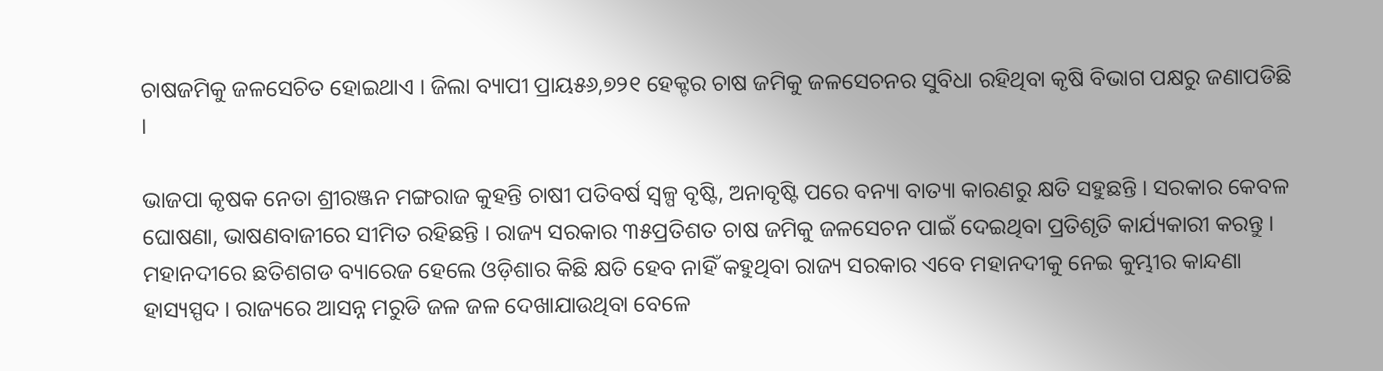ଚାଷଜମିକୁ ଜଳସେଚିତ ହୋଇଥାଏ । ଜିଲା ବ୍ୟାପୀ ପ୍ରାୟ୫୬,୭୨୧ ହେକ୍ଟର ଚାଷ ଜମିକୁ ଜଳସେଚନର ସୁବିଧା ରହିଥିବା କୃଷି ବିଭାଗ ପକ୍ଷରୁ ଜଣାପଡିଛି ।

ଭାଜପା କୃଷକ ନେତା ଶ୍ରୀରଞ୍ଜନ ମଙ୍ଗରାଜ କୁହନ୍ତି ଚାଷୀ ପତିବର୍ଷ ସ୍ୱଳ୍ପ ବୃଷ୍ଟି, ଅନାବୃଷ୍ଟି ପରେ ବନ୍ୟା ବାତ୍ୟା କାରଣରୁ କ୍ଷତି ସହୁଛନ୍ତି । ସରକାର କେବଳ ଘୋଷଣା, ଭାଷଣବାଜୀରେ ସୀମିତ ରହିଛନ୍ତି । ରାଜ୍ୟ ସରକାର ୩୫ପ୍ରତିଶତ ଚାଷ ଜମିକୁ ଜଳସେଚନ ପାଇଁ ଦେଇଥିବା ପ୍ରତିଶୃତି କାର୍ଯ୍ୟକାରୀ କରନ୍ତୁ । ମହାନଦୀରେ ଛତିଶଗଡ ବ୍ୟାରେଜ ହେଲେ ଓଡ଼ିଶାର କିଛି କ୍ଷତି ହେବ ନାହିଁ କହୁଥିବା ରାଜ୍ୟ ସରକାର ଏବେ ମହାନଦୀକୁ ନେଇ କୁମ୍ଭୀର କାନ୍ଦଣା ହାସ୍ୟସ୍ପଦ । ରାଜ୍ୟରେ ଆସନ୍ନ ମରୁଡି ଜଳ ଜଳ ଦେଖାଯାଉଥିବା ବେଳେ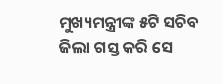ମୁଖ୍ୟମନ୍ତ୍ରୀଙ୍କ ୫ଟି ସଚିବ ଜିଲା ଗସ୍ତ କରି ସେ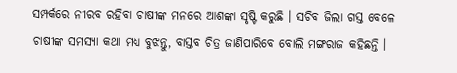ସମ୍ପର୍କରେ ନୀରବ ରହିବା ଚାଷୀଙ୍କ ମନରେ ଆଶଙ୍କା ସୃଷ୍ଟି କରୁଛି । ସଚିବ ଜିଲା ଗସ୍ତ ବେଳେ ଚାଷୀଙ୍କ ସମସ୍ୟା କଥା ମଧ୍ୟ ବୁଝନ୍ତୁ, ବାସ୍ତବ ଚିତ୍ର ଜାଣିପାରିବେ ବୋଲି ମଙ୍ଗରାଜ କହିଛନ୍ତି ।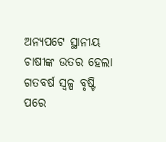ଅନ୍ୟପଟେ ସ୍ଥାନୀୟ ଚାଷୀଙ୍କ ଉତର ହେଲା ଗତବର୍ଷ ସ୍ୱଳ୍ପ ବୃଷ୍ଟି ପରେ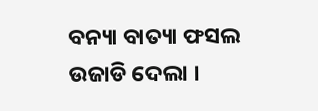ବନ୍ୟା ବାତ୍ୟା ଫସଲ ଉଜାଡି ଦେଲା ।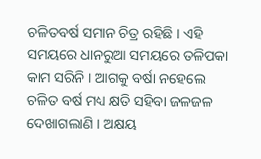ଚଳିତବର୍ଷ ସମାନ ଚିତ୍ର ରହିଛି । ଏହି ସମୟରେ ଧାନରୁଆ ସମୟରେ ତଳିପକା କାମ ସରିନି । ଆଗକୁ ବର୍ଷା ନହେଲେ ଚଳିତ ବର୍ଷ ମଧ୍ୟ କ୍ଷତି ସହିବା ଜଳଜଳ ଦେଖାଗଲାଣି । ଅକ୍ଷୟ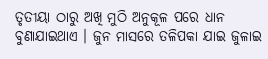ତୃତୀୟା ଠାରୁ ଅଖି ମୁଠି ଅନୁକୂଳ ପରେ ଧାନ ବୁଣାଯାଇଥାଏ । ଜୁନ ମାସରେ ତଳିପକା ଯାଇ ଜୁଳାଇ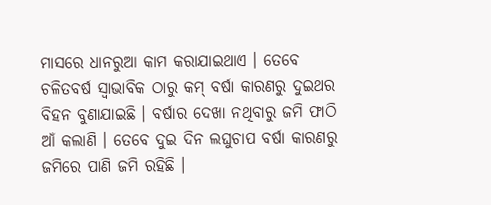ମାସରେ ଧାନରୁଆ କାମ କରାଯାଇଥାଏ । ତେବେ ଚଳିତବର୍ଷ ସ୍ୱାଭାବିକ ଠାରୁ କମ୍ ବର୍ଷା କାରଣରୁ ଦୁଇଥର ବିହନ ବୁଣାଯାଇଛି । ବର୍ଷାର ଦେଖା ନଥିବାରୁ ଜମି ଫାଠି ଆଁ କଲାଣି । ତେବେ ଦୁଇ ଦିନ ଲଘୁଚାପ ବର୍ଷା କାରଣରୁ ଜମିରେ ପାଣି ଜମି ରହିଛି ।